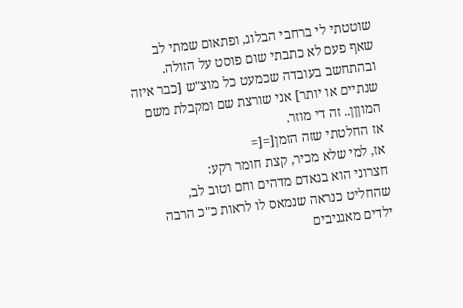שוטטתי לי ברחבי הבלוג, ופתאום שמתי לב שאף פעם לא כתבתי שום פוסט על הזולה. ובהתחשב בעובדה שכמעט כל מוצ"ש [כבר איזה שנתיים או יותר] אני שורצת שם ומקבלת משם המוןןן.. זה די מוזר.
אז החלטתי שזה הזמן[=[=
אז, למי שלא מכיר, קצת חומר רקע:
חצרוני הוא בנאדם מדהים וחם וטוב לב, שהחליט כנראה שנמאס לו לראות כ"כ הרבה ילדים מאגניבים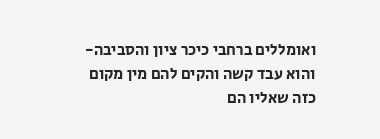ואומללים ברחבי כיכר ציון והסביבה- והוא עבד קשה והקים להם מין מקום כזה שאליו הם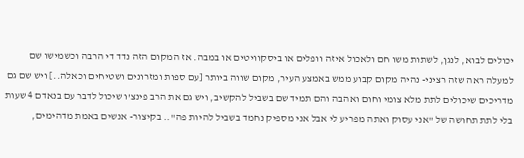יכולים לבוא, לנגן, לשתות משו חם ולאכול איזה וופלים או ביסקוויטים או במבה. אז המקום הזה נדד די הרבה וכשמישו שם למעלה ראה שזה רציני- נהיה מקום קבוע ממש באמצע העיר, מקום שווה ביותר [עם ספות ומזרונים ושטיחים וכאלה..] ויש שם גם מדריכים שיכולים לתת מלא צומי וחום ואהבה והם תמיד שם בשביל להקשיב, ויש גם את הרב פינצ'ו שיכול לדבר עם בנאדם 4 שעות בלי לתת תחושה של "אני עסוק ואתה מפריע לי אבל אני מספיק נחמד בשביל להיות פה".. בקיצור- אנשים באמת מדהימים,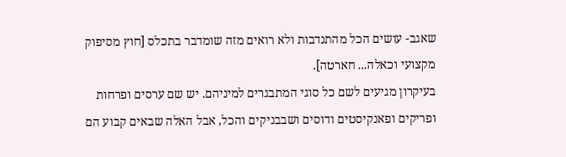שאגב- עושים הכל מהתנדבות ולא רואים מזה שומדבר בתכלס [חוץ מסיפוק מקצועי וכאלה... חארטה].
בעיקרון מגיעים לשם כל סוגי המתבגרים למיניהם. יש שם ערסים ופרחות ופריקים ופאנקיסטים ודוסים ושבבניקים והכל, אבל האלה שבאים קבוע הם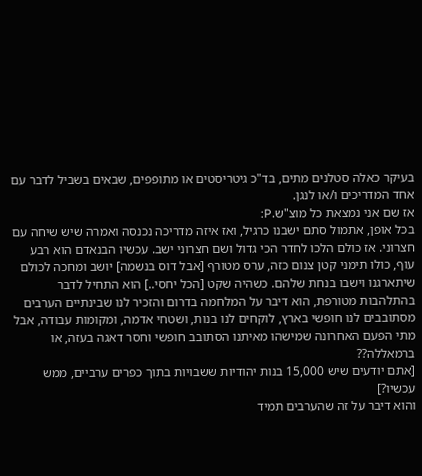בעיקר כאלה סטלנים מתים, בד"כ גיטריסטים או מתופפים, שבאים בשביל לדבר עם אחד המדריכים ו/או לנגן.
אז שם אני נמצאת כל מוצ"ש.P:
בכל אופן, אתמול סתם ישבנו כרגיל, ואז איזה מדריכה נכנסה ואמרה שיש שיחה עם חצרוני. אז כולם הלכו לחדר הכי גדול ושם חצרוני ישב. עכשיו הבנאדם הוא רבע עוף, כולו תימני קטן צנום כזה, ערס מטורף [אבל דוס בנשמה] יושב ומחכה לכולם שיתארגנו וישבו בנחת שלהם. כשהיה שקט [הכל יחסי..] הוא התחיל לדבר בהתלהבות מטורפת, הוא דיבר על המלחמה בדרום והזכיר לנו שבינתיים הערבים מסתובבים לנו חופשי בארץ, לוקחים לנו בנות, ושטחי אדמה, ומקומות עבודה, אבל מתי הפעם האחרונה שמישהו מאיתנו הסתובב חופשי וחסר דאגה בעזה, או ברמאללה??
[אתם יודעים שיש 15,000 בנות יהודיות ששבויות בתוך כפרים ערביים, ממש עכשיו?]
והוא דיבר על זה שהערבים תמיד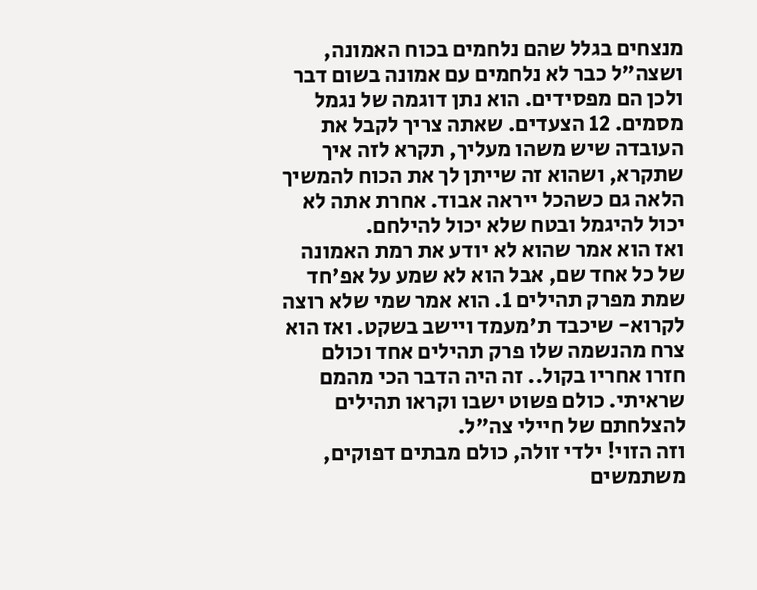מנצחים בגלל שהם נלחמים בכוח האמונה, ושצה"ל כבר לא נלחמים עם אמונה בשום דבר ולכן הם מפסידים. הוא נתן דוגמה של נגמל מסמים. 12 הצעדים. שאתה צריך לקבל את העובדה שיש משהו מעליך, תקרא לזה איך שתקרא, ושהוא זה שייתן לך את הכוח להמשיך הלאה גם כשהכל ייראה אבוד. אחרת אתה לא יכול להיגמל ובטח שלא יכול להילחם.
ואז הוא אמר שהוא לא יודע את רמת האמונה של כל אחד שם, אבל הוא לא שמע על אפ'חד שמת מפרק תהילים 1. הוא אמר שמי שלא רוצה לקרוא- שיכבד ת'מעמד ויישב בשקט. ואז הוא צרח מהנשמה שלו פרק תהילים אחד וכולם חזרו אחריו בקול.. זה היה הדבר הכי מהמם שראיתי. כולם פשוט ישבו וקראו תהילים להצלחתם של חיילי צה"ל.
וזה הזוי! ילדי זולה, כולם מבתים דפוקים, משתמשים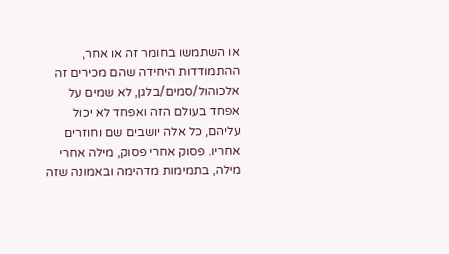או השתמשו בחומר זה או אחר, ההתמודדות היחידה שהם מכירים זה אלכוהול/סמים/בלגן, לא שמים על אפחד בעולם הזה ואפחד לא יכול עליהם, כל אלה יושבים שם וחוזרים אחריו. פסוק אחרי פסוק, מילה אחרי מילה, בתמימות מדהימה ובאמונה שזה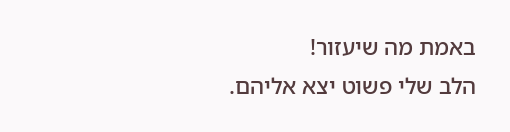באמת מה שיעזור!
הלב שלי פשוט יצא אליהם.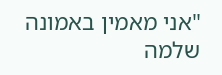"אני מאמין באמונה שלמה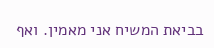בביאת המשיח אני מאמין. ואף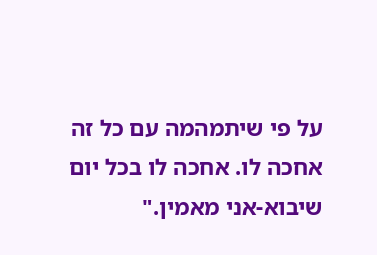על פי שיתמהמה עם כל זה אחכה לו. אחכה לו בכל יום שיבוא-אני מאמין."